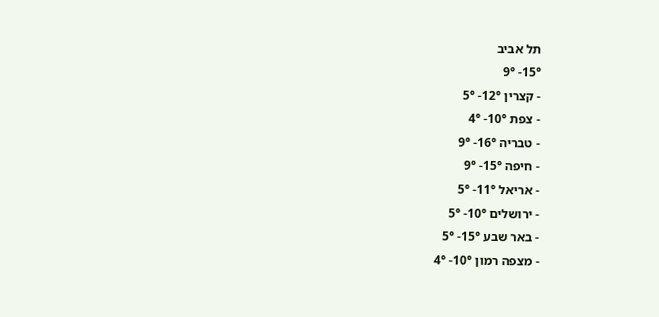תל אביב
15°- 9°
- קצרין 12°- 5°
- צפת 10°- 4°
- טבריה 16°- 9°
- חיפה 15°- 9°
- אריאל 11°- 5°
- ירושלים 10°- 5°
- באר שבע 15°- 5°
- מצפה רמון 10°- 4°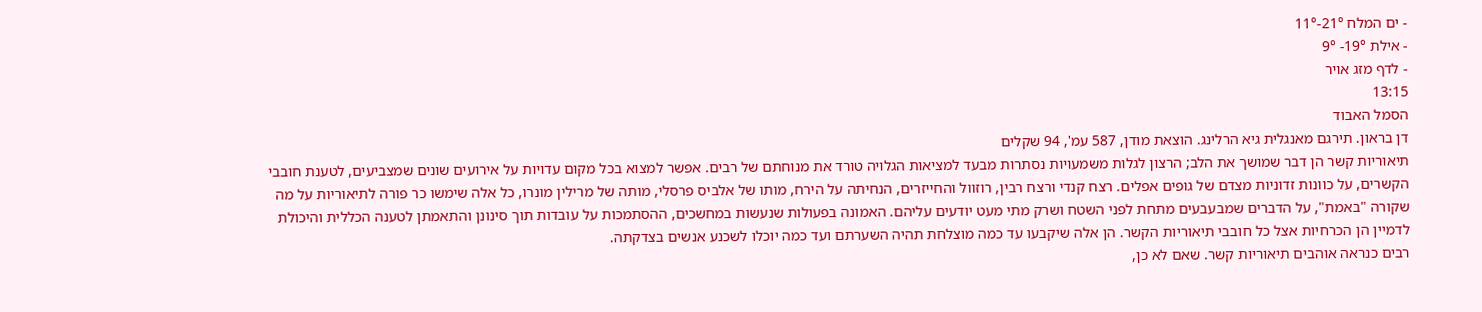- ים המלח 21°-11°
- אילת 19°- 9°
- לדף מזג אויר
13:15
הסמל האבוד
דן בראון. תירגם מאנגלית גיא הרלינג. הוצאת מודן, 587 עמ', 94 שקלים
תיאוריות קשר הן דבר שמושך את הלב; הרצון לגלות משמעויות נסתרות מבעד למציאות הגלויה טורד את מנוחתם של רבים. אפשר למצוא בכל מקום עדויות על אירועים שונים שמצביעים, לטענת חובבי הקשרים, על כוונות זדוניות מצדם של גופים אפלים. רצח קנדי ורצח רבין, רוזוול והחייזרים, הנחיתה על הירח, מותו של אלביס פרסלי, מותה של מרילין מונרו, כל אלה שימשו כר פורה לתיאוריות על מה שקורה "באמת", על הדברים שמבעבעים מתחת לפני השטח ושרק מתי מעט יודעים עליהם. האמונה בפעולות שנעשות במחשכים, ההסתמכות על עובדות תוך סינונן והתאמתן לטענה הכללית והיכולת לדמיין הן הכרחיות אצל כל חובבי תיאוריות הקשר. הן אלה שיקבעו עד כמה מוצלחת תהיה השערתם ועד כמה יוכלו לשכנע אנשים בצדקתה.
רבים כנראה אוהבים תיאוריות קשר. שאם לא כן,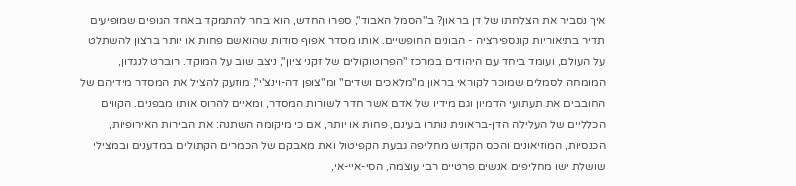איך נסביר את הצלחתו של דן בראון? ב"הסמל האבוד", ספרו החדש, הוא בחר להתמקד באחד הגופים שמופיעים תדיר בתיאוריות קונספירציה - הבונים החופשיים. אותו מסדר אפוף סודות שהואשם פחות או יותר ברצון להשתלט על העולם, ועומד ביחד עם היהודים במרכז "הפרוטוקולים של זקני ציון", ניצב שוב על המוקד. רוברט לנגדון, המומחה לסמלים שמוכר לקוראי בראון מ"מלאכים ושדים" ומ"צופן דה-וינצ'י", מוזעק להציל את המסדר מידיהם של החובבים את תעתועי הדמיון וגם מידיו של אדם אשר חדר לשורות המסדר, ומאיים להרוס אותו מבפנים. הקווים הכלליים של העלילה הדן-בראונית נותרו בעינם, פחות או יותר, אם כי מיקומה השתנה: את הבירות האירופיות, הכנסיות, המוזיאונים והכס הקדוש מחליפה גבעת הקפיטול ואת מאבקם של הכמרים הקתולים במדענים ובמצילי שושלת ישו מחליפים אנשים פרטיים רבי עוצמה, הסי-איי-אי,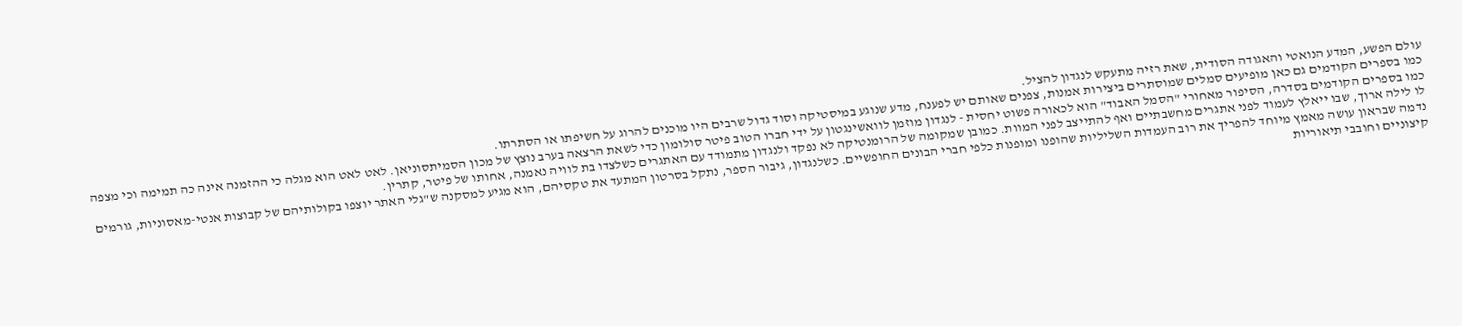עולם הפשע, המדע הנואטי והאגודה הסודית, שאת רזיה מתעקש לנגדון להציל.
כמו בספרים הקודמים גם כאן מופיעים סמלים שמוסתרים ביצירות אמנות, צפנים שאותם יש לפענח, מדע שנוגע במיסטיקה וסוד גדול שרבים היו מוכנים להרוג על חשיפתו או הסתרתו.
כמו בספרים הקודמים בסדרה, הסיפור מאחורי "הסמל האבוד" הוא לכאורה פשוט יחסית - לנגדון מוזמן לוואשינגטון על ידי חברו הטוב פיטר סולומון כדי לשאת הרצאה בערב נוצץ של מכון הסמיתסוניאן. לאט לאט הוא מגלה כי ההזמנה אינה כה תמימה וכי מצפה לו לילה ארוך, שבו ייאלץ לעמוד לפני אתגרים מחשבתיים ואף להתייצב לפני המוות. כמובן שמקומה של הרומנטיקה לא נפקד ולנגדון מתמודד עם האתגרים כשלצדו בת לוויה נאמנה, אחותו של פיטר, קתרין.
נדמה שבראון עושה מאמץ מיוחד להפריך את רוב העמדות השליליות שהופנו ומופנות כלפי חברי הבונים החופשיים. כשלנגדון, גיבור הספר, נתקל בסרטון המתעד את טקסיהם, הוא מגיע למסקנה ש"גלי האתר יוצפו בקולותיהם של קבוצות אנטי-מאסוניות, גורמים קיצוניים וחובבי תיאוריות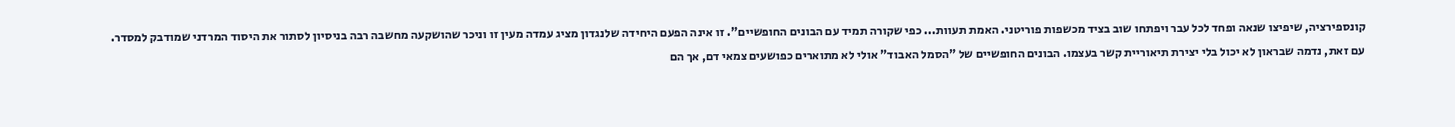קונספירציה, שיפיצו שנאה ופחד לכל עבר ויפתחו שוב בציד מכשפות פוריטני. האמת תעוות... כפי שקורה תמיד עם הבונים החופשיים". זו אינה הפעם היחידה שלנגדון מציג עמדה מעין זו וניכר שהושקעה מחשבה רבה בניסיון לסתור את היסוד המרדני שמודבק למסדר.
עם זאת, נדמה שבראון לא יכול בלי יצירת תיאוריית קשר בעצמו. הבונים החופשיים של "הסמל האבוד" אולי לא מתוארים כפושעים צמאי דם, אך הם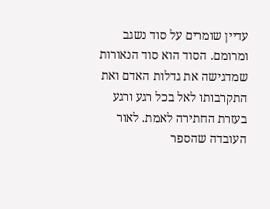עדיין שומרים על סוד נשגב ומרומם. הסוד הוא סוד הנאורות שמדגישה את גדלות האדם ואת התקרבותו לאל בכל רגע ורגע בעזרת החתירה לאמת. לאור העובדה שהספר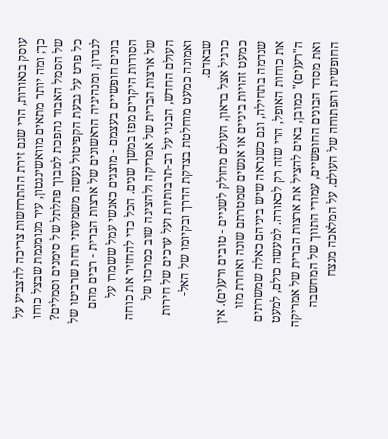עוסק בנאורות, הרי שגם זירת ההתרחשות צריכה להצביע על כך; ומה יותר מתאים מוואשינגטון, עיר מנומנמת שבצל כוחו של הסמל האבוד נהפכת למבוך פתלתל של סימנים וסמלים? כל פרט על גבעת הקפיטול נעשה משמעותי תחת שרביטו של לנגדון, ומנהיגיה הראשונים של ארצות הברית - רבים מהם בונים חופשיים בעצמם - מוצגים כאנשי עמל ששמרו על הסודות היקרים מפז במשך שנים. הכל כדי להחזיר את כוחה של ארצות הברית של אמריקה ולהציגה שוב כמרכזו של העולם החדש, הבנוי על רב-תרבותיות ועל ערכים של חירות ואמונה כמעט מוחלטת בצדקת הדרך ובקיומו של האל-שבאדם.
כרגיל אצל בראון, העולם מחולק לשניים - טובים ורע(ים). אין כמעט זהויות ביניים או אנשים שמטרתם שונה ואחרת מזו שנדמה בתחילה, וגם כשנראה שיש ביניהם כאלה שמשרתים את כוחות האופל, הרי שזה רק לכאורה. למעשה כולם, למעט ה"רע(ים)" כמובן, באים להציל את ארצות הברית של אמריקה ואת מסדר הבונים החופשיים, עמודי התווך של המחשבה החופשית והפתוחה של העולם. על המלאכה מנצח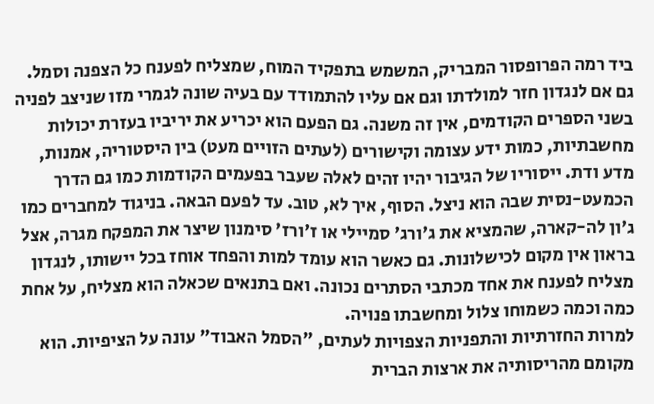ביד רמה הפרופסור המבריק, המשמש בתפקיד המוח, שמצליח לפענח כל הצפנה וסמל. גם אם לנגדון חזר למולדתו וגם אם עליו להתמודד עם בעיה שונה לגמרי מזו שניצב לפניה בשני הספרים הקודמים, אין זה משנה. גם הפעם הוא יכריע את יריביו בעזרת יכולות מחשבתיות, כמות ידע עצומה וקישורים (לעתים הזויים מעט) בין היסטוריה, אמנות, מדע ודת. ייסוריו של הגיבור יהיו זהים לאלה שעבר בפעמים הקודמות כמו גם הדרך הכמעט-נסית שבה הוא ניצל. הסוף, איך לא, טוב. עד לפעם הבאה. בניגוד למחברים כמו ג'ון לה-קארה, שהמציא את ג'ורג' סמיילי או ז'ורז' סימנון שיצר את המפקח מגרה, אצל בראון אין מקום לכישלונות. גם כאשר הוא עומד למות והפחד אוחז בכל יישותו, לנגדון מצליח לפענח את אחד מכתבי הסתרים נכונה. ואם בתנאים שכאלה הוא מצליח, על אחת כמה וכמה כשמוחו צלול ומחשבתו פנויה.
למרות החזרתיות והתפניות הצפויות לעתים, "הסמל האבוד" עונה על הציפיות. הוא מקומם מהריסותיה את ארצות הברית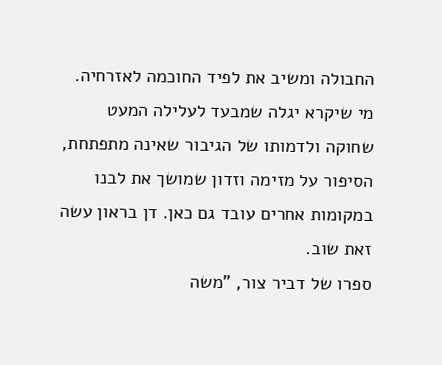החבולה ומשיב את לפיד החוכמה לאזרחיה. מי שיקרא יגלה שמבעד לעלילה המעט שחוקה ולדמותו של הגיבור שאינה מתפתחת, הסיפור על מזימה וזדון שמושך את לבנו במקומות אחרים עובד גם כאן. דן בראון עשה זאת שוב.
ספרו של דביר צור, "משה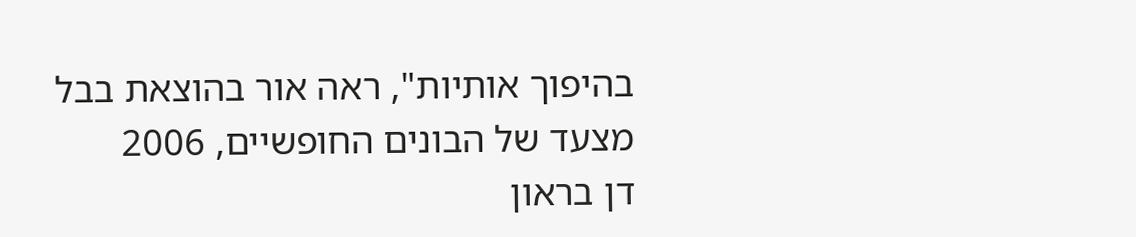בהיפוך אותיות", ראה אור בהוצאת בבל
מצעד של הבונים החופשיים, 2006
דן בראון